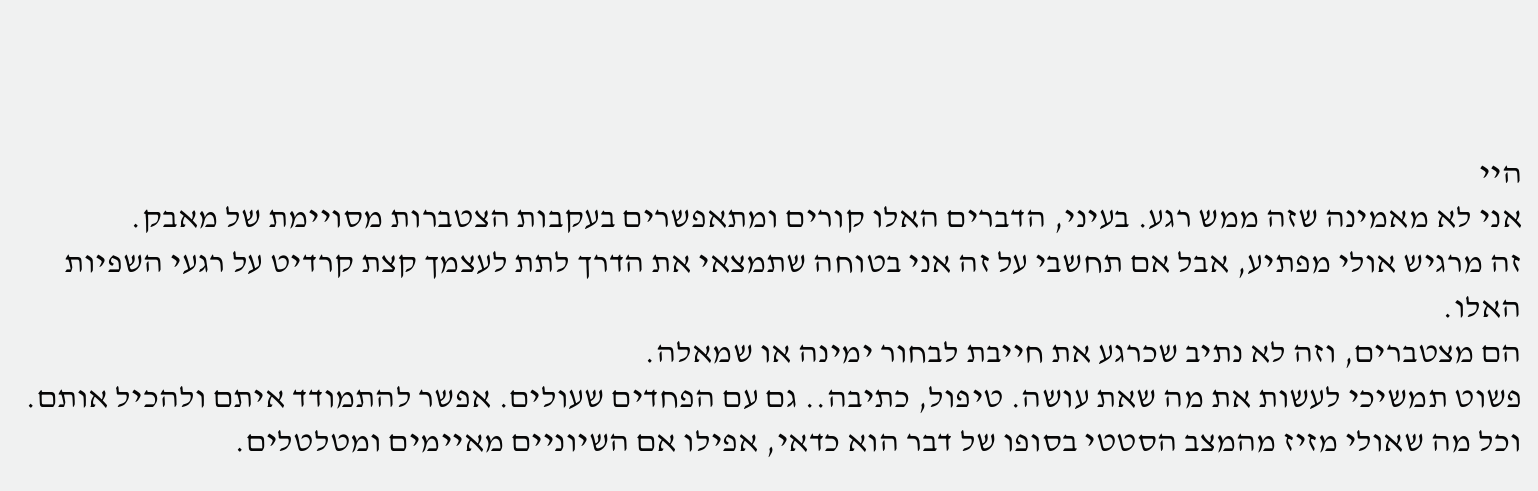היי
אני לא מאמינה שזה ממש רגע. בעיני, הדברים האלו קורים ומתאפשרים בעקבות הצטברות מסויימת של מאבק.
זה מרגיש אולי מפתיע, אבל אם תחשבי על זה אני בטוחה שתמצאי את הדרך לתת לעצמך קצת קרדיט על רגעי השפיות האלו.
הם מצטברים, וזה לא נתיב שכרגע את חייבת לבחור ימינה או שמאלה.
פשוט תמשיכי לעשות את מה שאת עושה. טיפול, כתיבה.. גם עם הפחדים שעולים. אפשר להתמודד איתם ולהכיל אותם. וכל מה שאולי מזיז מהמצב הסטטי בסופו של דבר הוא כדאי, אפילו אם השיוניים מאיימים ומטלטלים.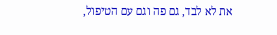את לא לבד, גם פה וגם עם הטיפול,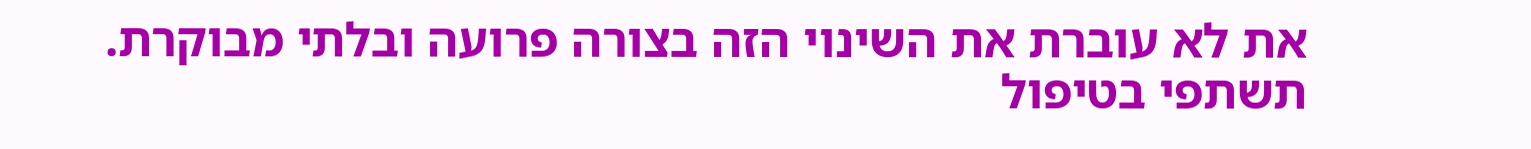את לא עוברת את השינוי הזה בצורה פרועה ובלתי מבוקרת.
תשתפי בטיפול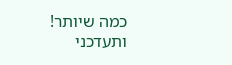כמה שיותר!
ותעדכני